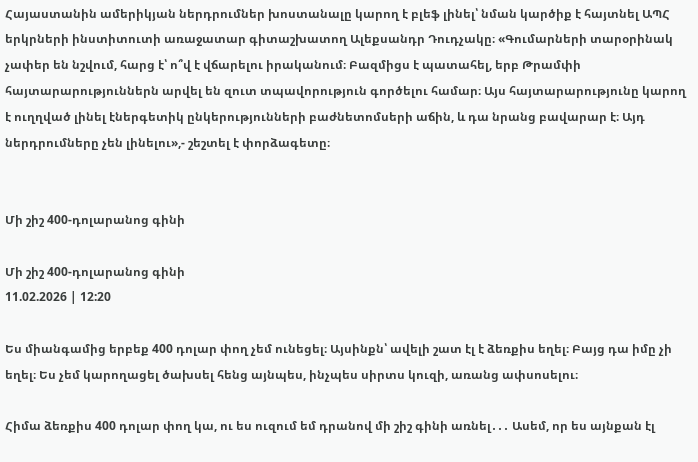Հայաստանին ամերիկյան ներդրումներ խոստանալը կարող է բլեֆ լինել՝ նման կարծիք է հայտնել ԱՊՀ երկրների ինստիտուտի առաջատար գիտաշխատող Ալեքսանդր Դուդչակը։ «Գումարների տարօրինակ չափեր են նշվում, հարց է՝ ո՞վ է վճարելու իրականում։ Բազմիցս է պատահել, երբ Թրամփի հայտարարություններն արվել են զուտ տպավորություն գործելու համար։ Այս հայտարարությունը կարող է ուղղված լինել էներգետիկ ընկերությունների բաժնետոմսերի աճին, և դա նրանց բավարար է։ Այդ ներդրումները չեն լինելու»,- շեշտել է փորձագետը։


Մի շիշ 400-դոլարանոց գինի

Մի շիշ 400-դոլարանոց գինի
11.02.2026 | 12:20

Ես միանգամից երբեք 400 դոլար փող չեմ ունեցել։ Այսինքն՝ ավելի շատ էլ է ձեռքիս եղել։ Բայց դա իմը չի եղել։ Ես չեմ կարողացել ծախսել հենց այնպես, ինչպես սիրտս կուզի, առանց ափսոսելու։

Հիմա ձեռքիս 400 դոլար փող կա, ու ես ուզում եմ դրանով մի շիշ գինի առնել․․․ Ասեմ, որ ես այնքան էլ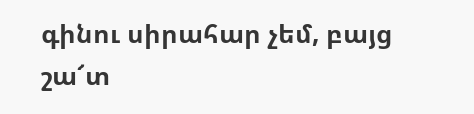գինու սիրահար չեմ, բայց շա՜տ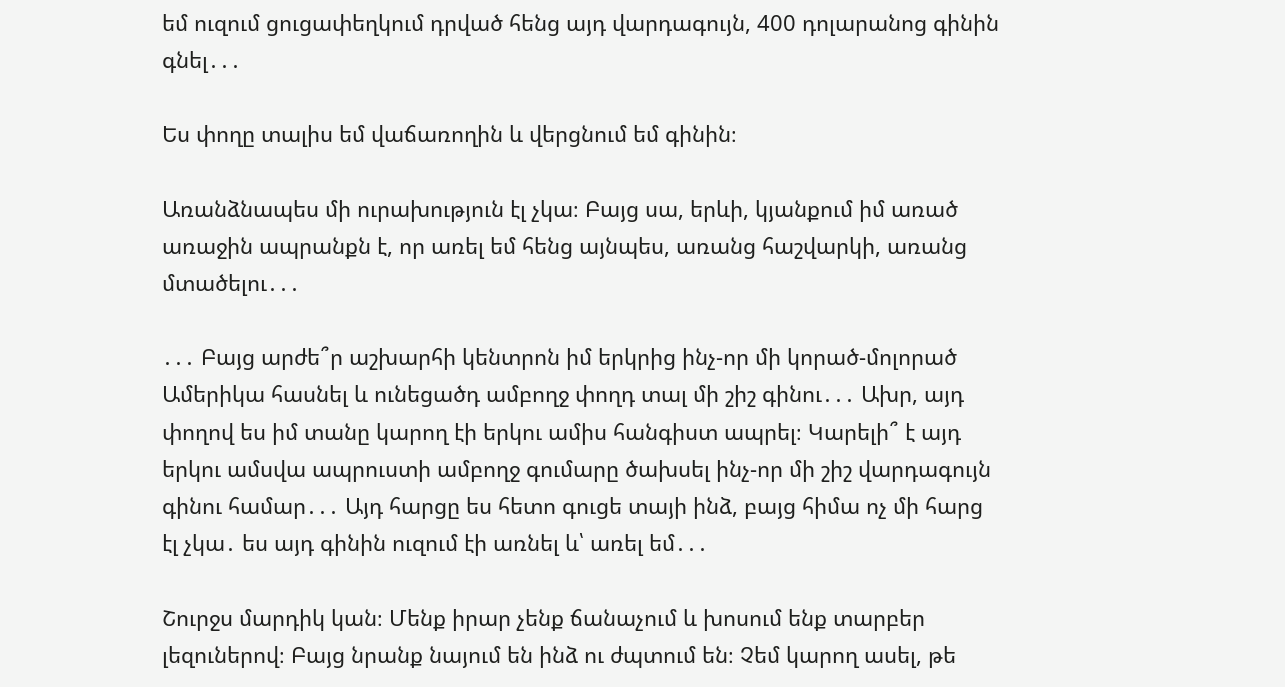եմ ուզում ցուցափեղկում դրված հենց այդ վարդագույն, 400 դոլարանոց գինին գնել․․․

Ես փողը տալիս եմ վաճառողին և վերցնում եմ գինին։

Առանձնապես մի ուրախություն էլ չկա։ Բայց սա, երևի, կյանքում իմ առած առաջին ապրանքն է, որ առել եմ հենց այնպես, առանց հաշվարկի, առանց մտածելու․․․

․․․ Բայց արժե՞ր աշխարհի կենտրոն իմ երկրից ինչ-որ մի կորած-մոլորած Ամերիկա հասնել և ունեցածդ ամբողջ փողդ տալ մի շիշ գինու․․․ Ախր, այդ փողով ես իմ տանը կարող էի երկու ամիս հանգիստ ապրել։ Կարելի՞ է այդ երկու ամսվա ապրուստի ամբողջ գումարը ծախսել ինչ-որ մի շիշ վարդագույն գինու համար․․․ Այդ հարցը ես հետո գուցե տայի ինձ, բայց հիմա ոչ մի հարց էլ չկա․ ես այդ գինին ուզում էի առնել և՝ առել եմ․․․

Շուրջս մարդիկ կան։ Մենք իրար չենք ճանաչում և խոսում ենք տարբեր լեզուներով։ Բայց նրանք նայում են ինձ ու ժպտում են։ Չեմ կարող ասել, թե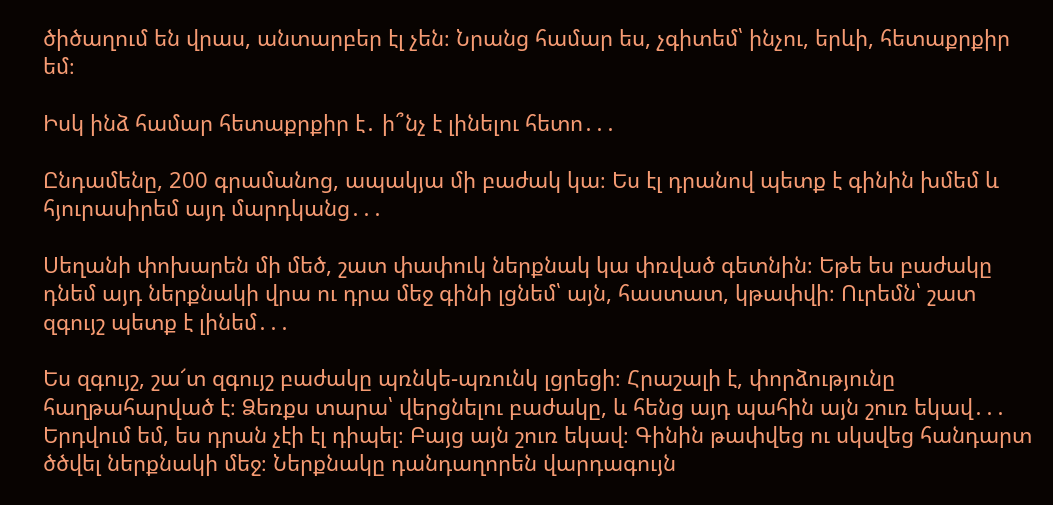ծիծաղում են վրաս, անտարբեր էլ չեն։ Նրանց համար ես, չգիտեմ՝ ինչու, երևի, հետաքրքիր եմ։

Իսկ ինձ համար հետաքրքիր է․ ի՞նչ է լինելու հետո․․․

Ընդամենը, 200 գրամանոց, ապակյա մի բաժակ կա։ Ես էլ դրանով պետք է գինին խմեմ և հյուրասիրեմ այդ մարդկանց․․․

Սեղանի փոխարեն մի մեծ, շատ փափուկ ներքնակ կա փռված գետնին։ Եթե ես բաժակը դնեմ այդ ներքնակի վրա ու դրա մեջ գինի լցնեմ՝ այն, հաստատ, կթափվի։ Ուրեմն՝ շատ զգույշ պետք է լինեմ․․․

Ես զգույշ, շա՜տ զգույշ բաժակը պռնկե-պռունկ լցրեցի։ Հրաշալի է, փորձությունը հաղթահարված է։ Ձեռքս տարա՝ վերցնելու բաժակը, և հենց այդ պահին այն շուռ եկավ․․․ Երդվում եմ, ես դրան չէի էլ դիպել։ Բայց այն շուռ եկավ։ Գինին թափվեց ու սկսվեց հանդարտ ծծվել ներքնակի մեջ։ Ներքնակը դանդաղորեն վարդագույն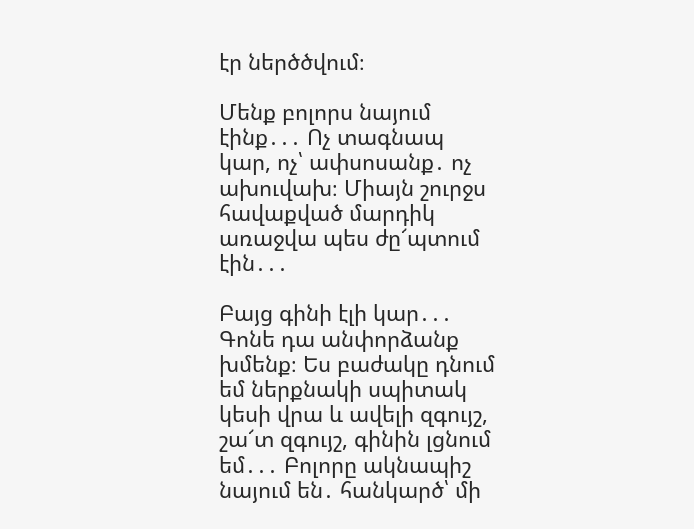էր ներծծվում։

Մենք բոլորս նայում էինք․․․ Ոչ տագնապ կար, ոչ՝ ափսոսանք․ ոչ ախուվախ։ Միայն շուրջս հավաքված մարդիկ առաջվա պես ժը՜պտում էին․․․

Բայց գինի էլի կար․․․ Գոնե դա անփորձանք խմենք։ Ես բաժակը դնում եմ ներքնակի սպիտակ կեսի վրա և ավելի զգույշ, շա՜տ զգույշ, գինին լցնում եմ․․․ Բոլորը ակնապիշ նայում են․ հանկարծ՝ մի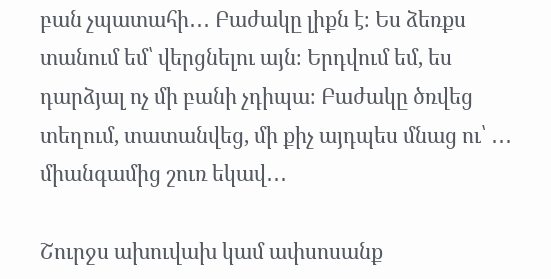բան չպատահի․․․ Բաժակը լիքն է։ Ես ձեռքս տանում եմ՝ վերցնելու այն։ Երդվում եմ, ես դարձյալ ոչ մի բանի չդիպա։ Բաժակը ծռվեց տեղում, տատանվեց, մի քիչ այդպես մնաց ու՝ ․․․ միանգամից շուռ եկավ․․․

Շուրջս ախուվախ կամ ափսոսանք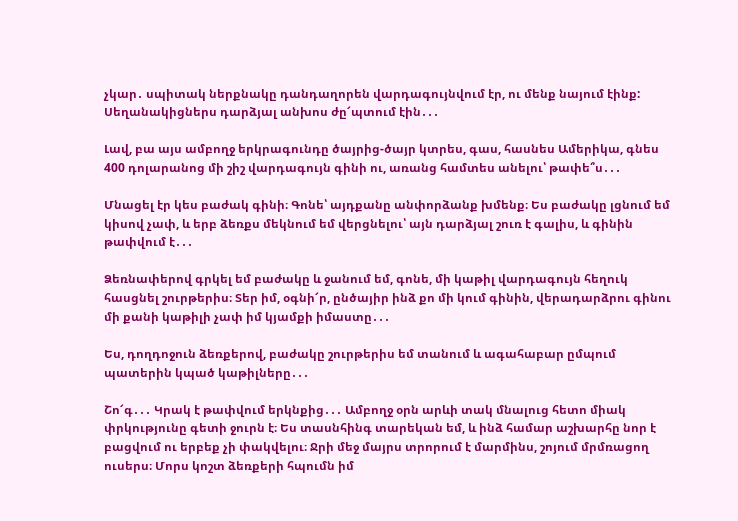չկար․ սպիտակ ներքնակը դանդաղորեն վարդագույնվում էր, ու մենք նայում էինք: Սեղանակիցներս դարձյալ անխոս ժը՜պտում էին․․․

Լավ, բա այս ամբողջ երկրագունդը ծայրից-ծայր կտրես, գաս, հասնես Ամերիկա, գնես 400 դոլարանոց մի շիշ վարդագույն գինի ու, առանց համտես անելու՝ թափե՞ս․․․

Մնացել էր կես բաժակ գինի։ Գոնե՝ այդքանը անփորձանք խմենք։ Ես բաժակը լցնում եմ կիսով չափ, և երբ ձեռքս մեկնում եմ վերցնելու՝ այն դարձյալ շուռ է գալիս, և գինին թափվում է․․․

Ձեռնափերով գրկել եմ բաժակը և ջանում եմ, գոնե, մի կաթիլ վարդագույն հեղուկ հասցնել շուրթերիս։ Տեր իմ, օգնի՜ր, ընծայիր ինձ քո մի կում գինին, վերադարձրու գինու մի քանի կաթիլի չափ իմ կյամքի իմաստը․․․

Ես, դողդոջուն ձեռքերով, բաժակը շուրթերիս եմ տանում և ագահաբար ըմպում պատերին կպած կաթիլները․․․

Շո՜գ․․․ Կրակ է թափվում երկնքից․․․ Ամբողջ օրն արևի տակ մնալուց հետո միակ փրկությունը գետի ջուրն է։ Ես տասնհինգ տարեկան եմ, և ինձ համար աշխարհը նոր է բացվում ու երբեք չի փակվելու։ Ջրի մեջ մայրս տրորում է մարմինս, շոյում մրմռացող ուսերս։ Մորս կոշտ ձեռքերի հպումն իմ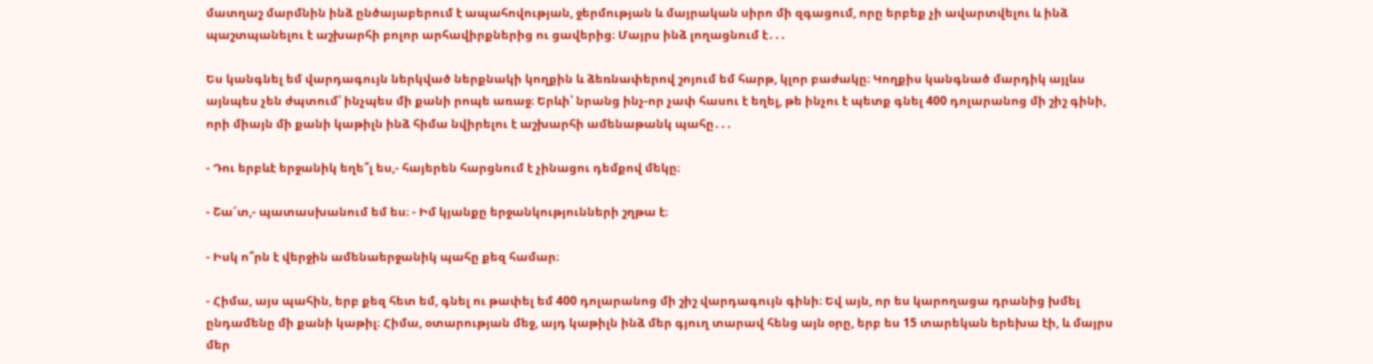մատղաշ մարմնին ինձ ընծայաբերում է ապահովության, ջերմության և մայրական սիրո մի զգացում, որը երբեք չի ավարտվելու և ինձ պաշտպանելու է աշխարհի բոլոր արհավիրքներից ու ցավերից։ Մայրս ինձ լողացնում է․․․

Ես կանգնել եմ վարդագույն ներկված ներքնակի կողքին և ձեռնափերով շոյում եմ հարթ, կլոր բաժակը։ Կողքիս կանգնած մարդիկ այլևս այնպես չեն ժպտում՝ ինչպես մի քանի րոպե առաջ։ Երևի՝ նրանց ինչ-որ չափ հասու է եղել, թե ինչու է պետք գնել 400 դոլարանոց մի շիշ գինի, որի միայն մի քանի կաթիլն ինձ հիմա նվիրելու է աշխարհի ամենաթանկ պահը․․․

- Դու երբևէ երջանիկ եղե՞լ ես,- հայերեն հարցնում է չինացու դեմքով մեկը։

- Շա՜տ,- պատասխանում եմ ես։ - Իմ կյանքը երջանկությունների շղթա է։

- Իսկ ո՞րն է վերջին ամենաերջանիկ պահը քեզ համար։

- Հիմա, այս պահին, երբ քեզ հետ եմ, գնել ու թափել եմ 400 դոլարանոց մի շիշ վարդագույն գինի։ Եվ այն, որ ես կարողացա դրանից խմել ընդամենը մի քանի կաթիլ։ Հիմա, օտարության մեջ, այդ կաթիլն ինձ մեր գյուղ տարավ հենց այն օրը, երբ ես 15 տարեկան երեխա էի, և մայրս մեր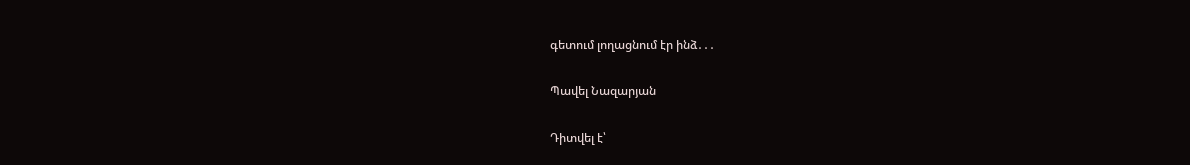գետում լողացնում էր ինձ․․․

Պավել Նազարյան

Դիտվել է՝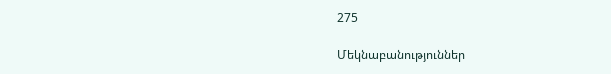275

Մեկնաբանություններ